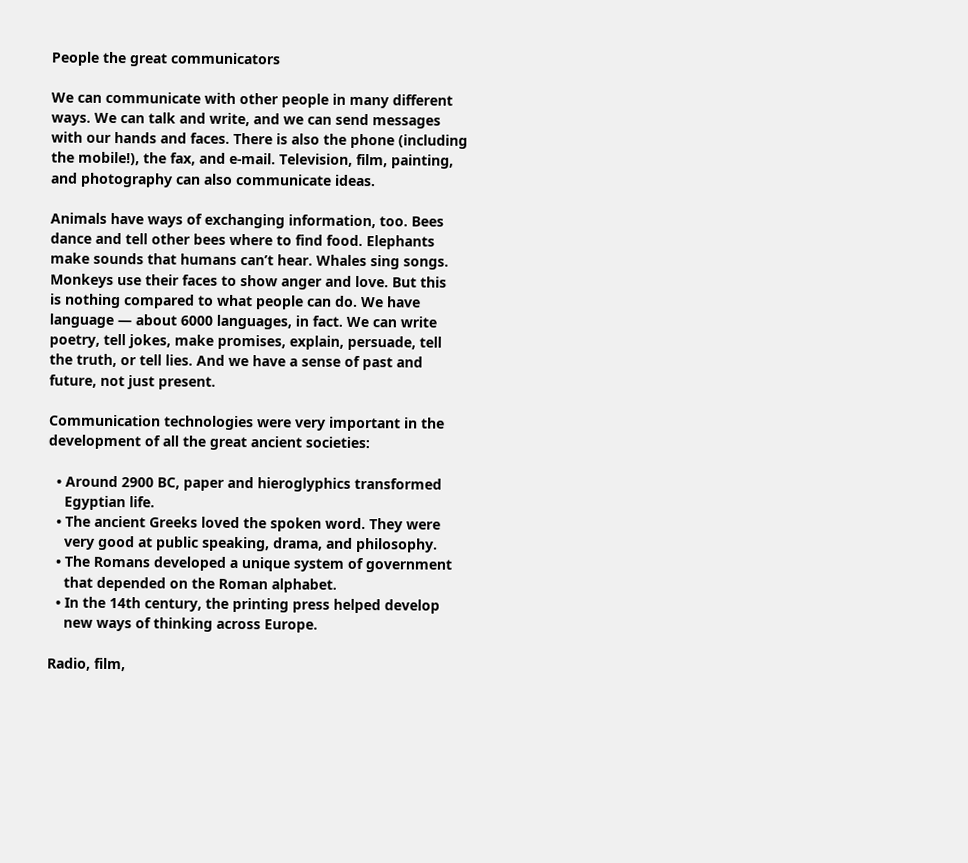People the great communicators

We can communicate with other people in many different
ways. We can talk and write, and we can send messages
with our hands and faces. There is also the phone (including
the mobile!), the fax, and e-mail. Television, film, painting,
and photography can also communicate ideas.

Animals have ways of exchanging information, too. Bees
dance and tell other bees where to find food. Elephants
make sounds that humans can’t hear. Whales sing songs.
Monkeys use their faces to show anger and love. But this
is nothing compared to what people can do. We have
language — about 6000 languages, in fact. We can write
poetry, tell jokes, make promises, explain, persuade, tell
the truth, or tell lies. And we have a sense of past and
future, not just present.

Communication technologies were very important in the
development of all the great ancient societies:

  • Around 2900 BC, paper and hieroglyphics transformed
    Egyptian life.
  • The ancient Greeks loved the spoken word. They were
    very good at public speaking, drama, and philosophy.
  • The Romans developed a unique system of government
    that depended on the Roman alphabet.
  • In the 14th century, the printing press helped develop
    new ways of thinking across Europe.

Radio, film,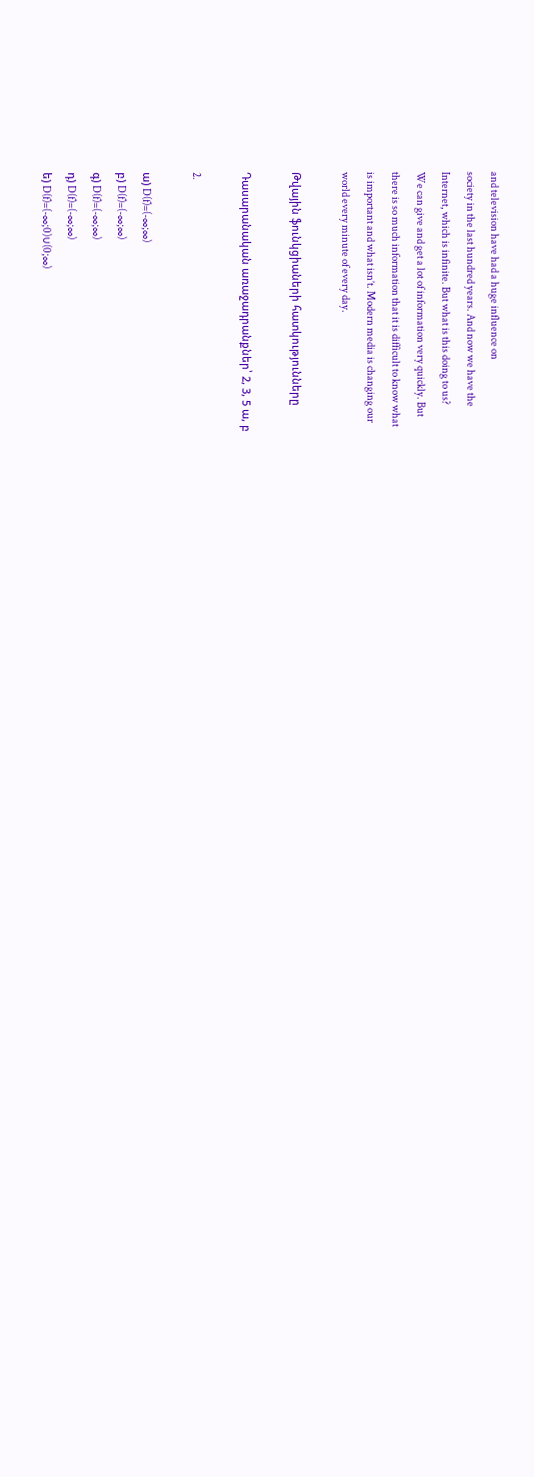and television have had a huge influence on
society in the last hundred years. And now we have the
Internet, which is infinite. But what is this doing to us?
We can give and get a lot of information very quickly. But
there is so much information that it is difficult to know what
is important and what isn’t. Modern media is changing our
world every minute of every day.

Թվային ֆունկցիաների հատկությունները

Դասարանական առաջադրանքներ՝ 2, 3, 5 ա, բ

2.

ա) D(f)=(-∞;∞)
բ) D(f)=(-∞;∞)
գ) D(f)=(-∞;∞)
դ) D(f)=(-∞;∞)
ե) D(f)=(-∞;0)∪(0;∞)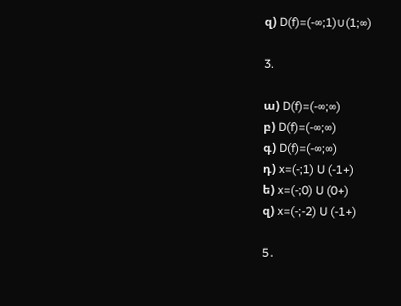զ) D(f)=(-∞;1)∪(1;∞)

3.

ա) D(f)=(-∞;∞)
բ) D(f)=(-∞;∞)
գ) D(f)=(-∞;∞)
դ) x=(-;1) U (-1+)
ե) x=(-;0) U (0+)
զ) x=(-;-2) U (-1+)

5․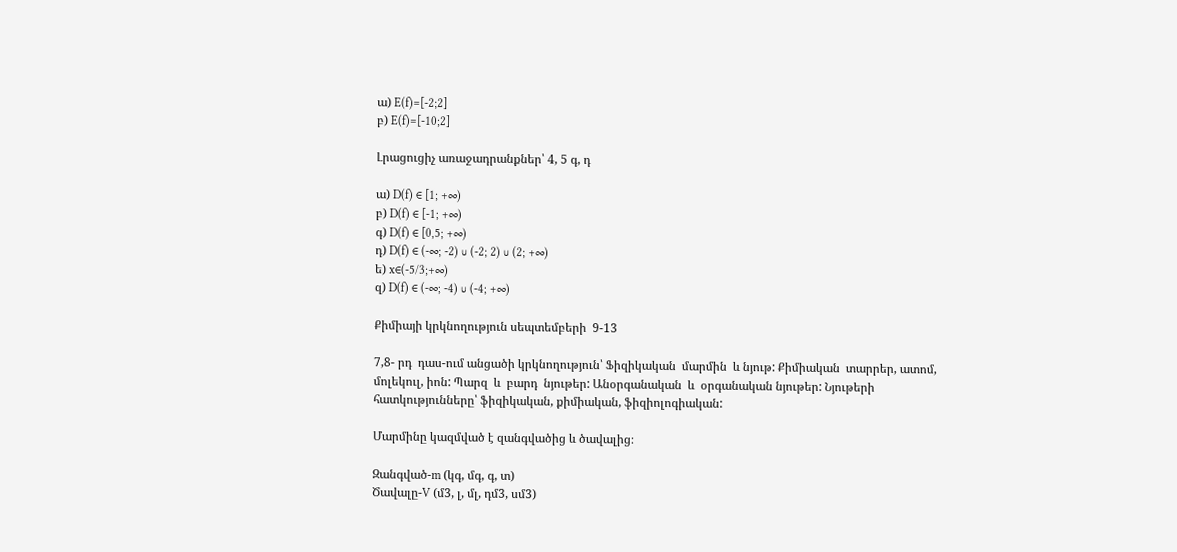ա) E(f)=[-2;2]
բ) E(f)=[-10;2]

Լրացուցիչ առաջադրանքներ՝ 4, 5 գ, դ

ա) D(f) ∈ [1; +∞)
բ) D(f) ∈ [-1; +∞)
գ) D(f) ∈ [0,5; +∞)
դ) D(f) ∈ (-∞; -2) ∪ (-2; 2) ∪ (2; +∞)
ե) x∈(-5/3;+∞)
զ) D(f) ∈ (-∞; -4) ∪ (-4; +∞)

Քիմիայի կրկնողություն սեպտեմբերի  9-13

7,8- րդ  դաս-ում անցածի կրկնողություն՝ Ֆիզիկական  մարմին  և նյութ: Քիմիական  տարրեր, ատոմ, մոլեկուլ, իոն: Պարզ  և  բարդ  նյութեր: Անօրգանական  և  օրգանական նյութեր: Նյութերի  հատկությունները՝ ֆիզիկական, քիմիական, ֆիզիոլոգիական:

Մարմինը կազմված է զանգվածից և ծավալից։

Զանգված-m (կգ, մգ, գ, տ)
Ծավալը-V (մ3, լ, մլ, դմ3, սմ3)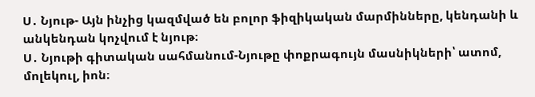Ս․ Նյութ- Այն ինչից կազմված են բոլոր ֆիզիկական մարմինները, կենդանի և անկենդան կոչվում է նյութ։
Ս․ Նյութի գիտական սահմանում-Նյութը փոքրագույն մասնիկների՝ ատոմ, մոլեկուլ, իոն։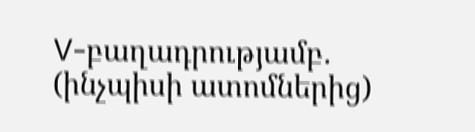V-բաղադրությամբ․ (ինչպիսի ատոմներից)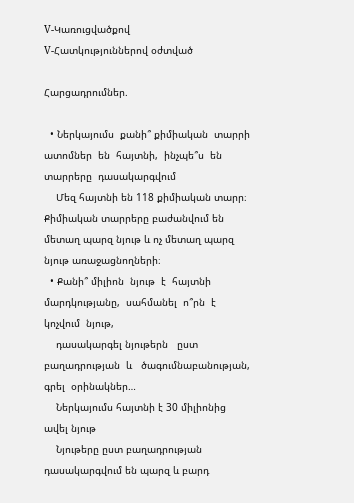V-Կառուցվածքով
V-Հատկություններով օժտված

Հարցադրումներ.

  • Ներկայումս  քանի՞ քիմիական  տարրի  ատոմներ  են  հայտնի,  ինչպե՞ս  են  տարրերը  դասակարգվում
    Մեզ հայտնի են 118 քիմիական տարր։ Քիմիական տարրերը բաժանվում են մետաղ պարզ նյութ և ոչ մետաղ պարզ նյութ առաջացնողների։
  • Քանի՞ միլիոն  նյութ  է  հայտնի  մարդկությանը,  սահմանել  ո՞րն  է  կոչվում  նյութ,
    դասակարգել նյութերն   ըստ  բաղադրության  և   ծագումնաբանության,  գրել  օրինակներ…
    Ներկայումս հայտնի է 30 միլիոնից ավել նյութ
    Նյութերը ըստ բաղադրության դասակարգվում են պարզ և բարդ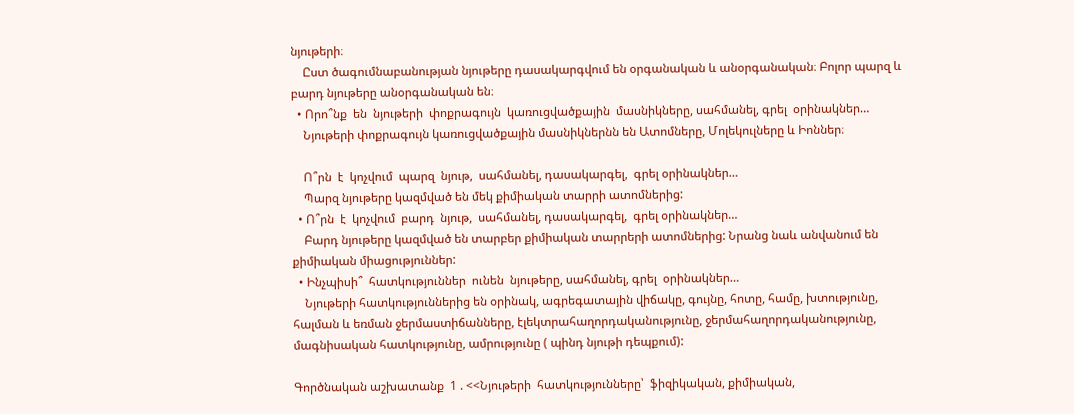նյութերի։
    Ըստ ծագումնաբանության նյութերը դասակարգվում են օրգանական և անօրգանական։ Բոլոր պարզ և բարդ նյութերը անօրգանական են։
  • Որո՞նք  են  նյութերի  փոքրագույն  կառուցվածքային  մասնիկները, սահմանել, գրել  օրինակներ…
    Նյութերի փոքրագույն կառուցվածքային մասնիկներնն են Ատոմները, Մոլեկուլները և Իոններ։

    Ո՞րն  է  կոչվում  պարզ  նյութ,  սահմանել, դասակարգել,  գրել օրինակներ…
    Պարզ նյութերը կազմված են մեկ քիմիական տարրի ատոմներից:
  • Ո՞րն  է  կոչվում  բարդ  նյութ,  սահմանել, դասակարգել,  գրել օրինակներ…
    Բարդ նյութերը կազմված են տարբեր քիմիական տարրերի ատոմներից: Նրանց նաև անվանում են քիմիական միացություններ:
  • Ինչպիսի՞  հատկություններ  ունեն  նյութերը, սահմանել, գրել  օրինակներ…
    Նյութերի հատկություններից են օրինակ, ագրեգատային վիճակը, գույնը, հոտը, համը, խտությունը, հալման և եռման ջերմաստիճանները, էլեկտրահաղորդականությունը, ջերմահաղորդականությունը, մագնիսական հատկությունը, ամրությունը ( պինդ նյութի դեպքում):

Գործնական աշխատանք  1 . <<Նյութերի  հատկությունները՝  ֆիզիկական, քիմիական,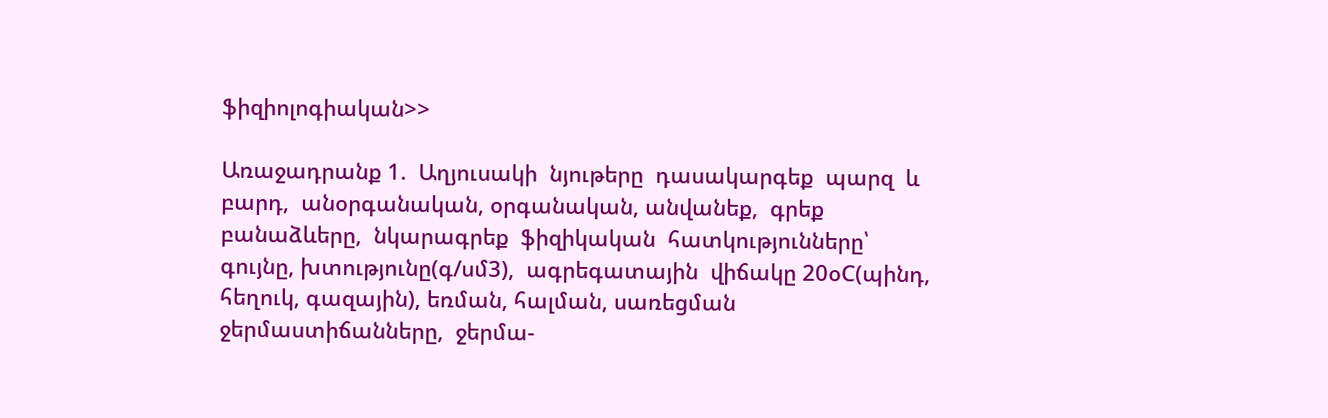ֆիզիոլոգիական>>

Առաջադրանք 1.  Աղյուսակի  նյութերը  դասակարգեք  պարզ  և  բարդ,  անօրգանական, օրգանական, անվանեք,  գրեք  բանաձևերը,  նկարագրեք  ֆիզիկական  հատկությունները՝ գույնը, խտությունը(գ/սմ3),  ագրեգատային  վիճակը 20օC(պինդ, հեղուկ, գազային), եռման, հալման, սառեցման ջերմաստիճանները,  ջերմա-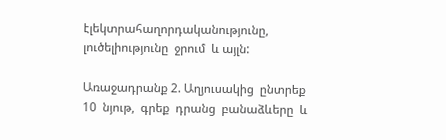էլեկտրահաղորդականությունը, լուծելիությունը  ջրում  և այլն:

Առաջադրանք 2. Աղյուսակից  ընտրեք  10  նյութ,  գրեք  դրանց  բանաձևերը  և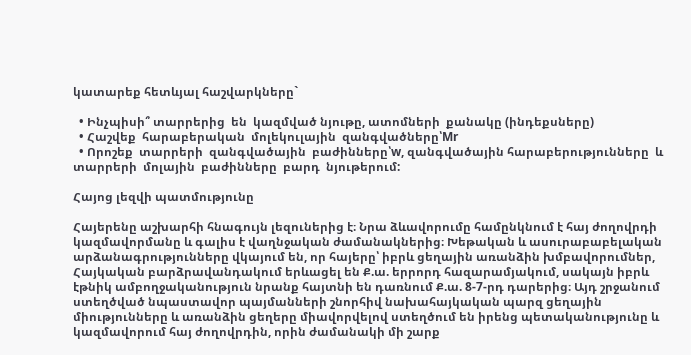կատարեք հետևյալ հաշվարկները`

  • Ինչպիսի՞ տարրերից  են  կազմված նյութը, ատոմների  քանակը (ինդեքսները)
  • Հաշվեք  հարաբերական  մոլեկուլային  զանգվածները՝Mr
  • Որոշեք  տարրերի  զանգվածային  բաժինները՝w, զանգվածային հարաբերությունները  և  տարրերի  մոլային  բաժինները  բարդ  նյութերում:

Հայոց լեզվի պատմությունը

Հայերենը աշխարհի հնագույն լեզուներից է։ Նրա ձևավորումը համընկնում է հայ ժողովրդի կազմավորմանը և գալիս է վաղնջական ժամանակներից։ Խեթական և ասուրաբաբելական արձանագրությունները վկայում են, որ հայերը՝ իբրև ցեղային առանձին խմբավորումներ, Հայկական բարձրավանդակում երևացել են Ք.ա. երրորդ հազարամյակում, սակայն իբրև էթնիկ ամբողջականություն նրանք հայտնի են դառնում Ք.ա. 8-7-րդ դարերից։ Այդ շրջանում ստեղծված նպաստավոր պայմանների շնորհիվ նախահայկական պարզ ցեղային միությունները և առանձին ցեղերը միավորվելով ստեղծում են իրենց պետականությունը և կազմավորում հայ ժողովրդին, որին ժամանակի մի շարք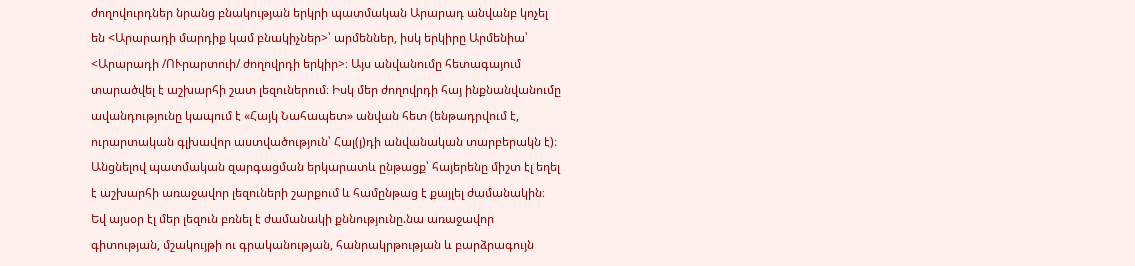ժողովուրդներ նրանց բնակության երկրի պատմական Արարադ անվանբ կոչել են <Արարադի մարդիք կամ բնակիչներ>՝ արմեններ, իսկ երկիրը Արմենիա՝ <Արարադի /ՈՒրարտուի/ ժողովրդի երկիր>։ Այս անվանումը հետագայում տարածվել է աշխարհի շատ լեզուներում։ Իսկ մեր ժողովրդի հայ ինքնանվանումը ավանդությունը կապում է «Հայկ Նահապետ» անվան հետ (ենթադրվում է, ուրարտական գլխավոր աստվածություն՝ Հալ(յ)դի անվանական տարբերակն է)։ Անցնելով պատմական զարգացման երկարատև ընթացք՝ հայերենը միշտ էլ եղել է աշխարհի առաջավոր լեզուների շարքում և համընթաց է քայլել ժամանակին։ Եվ այսօր էլ մեր լեզուն բռնել է ժամանակի քննությունը.նա առաջավոր գիտության, մշակույթի ու գրականության, հանրակրթության և բարձրագույն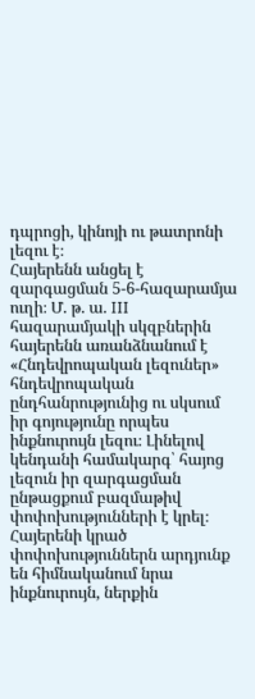դպրոցի, կինոյի ու թատրոնի լեզու է։
Հայերենն անցել է զարգացման 5-6-հազարամյա ուղի։ Մ. թ. ա. III հազարամյակի սկզբներին հայերենն առանձնանում է «Հնդեվրոպական լեզուներ» հնդեվրոպական ընդհանրությունից ու սկսում իր գոյությունը որպես ինքնուրույն լեզու։ Լինելով կենդանի համակարգ՝ հայոց լեզուն իր զարգացման ընթացքում բազմաթիվ փոփոխությունների է կրել։ Հայերենի կրած փոփոխություններն արդյունք են հիմնականում նրա ինքնուրույն, ներքին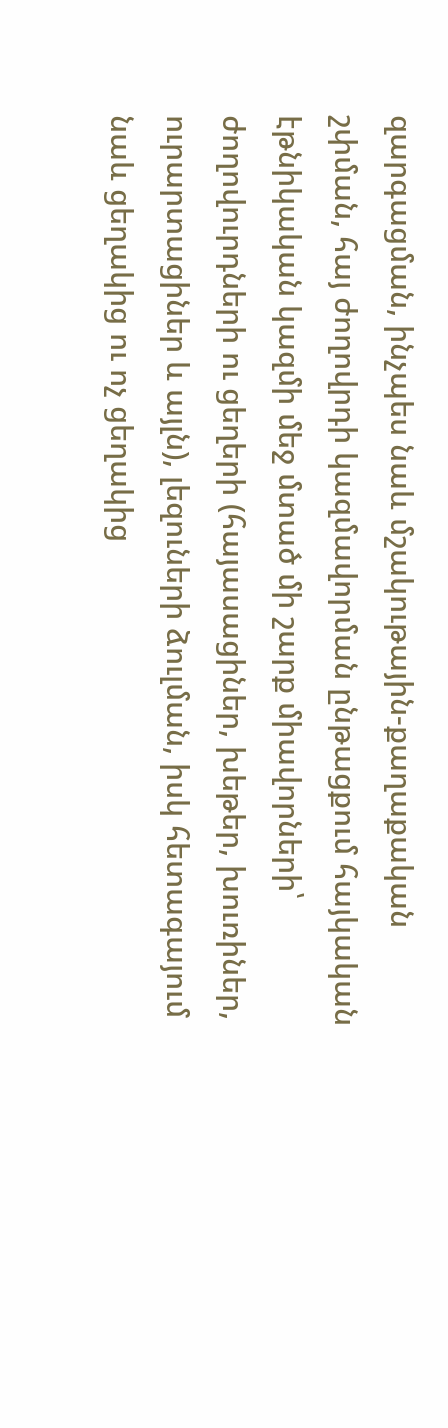զարգացման, ինչպես նաև մշակութային-քաղաքական շփման, հայ ժողովրդի կազմավորման ընթացքում հայկական էթնիկական կազմի մեջ մտած մի շարք միավորների՝ ժողովուրդների ու ցեղերի (հայասացիներ, խեթեր, խուռիներ, ուրարտացիներ և այլն), լեզուների ձուլման, իսկ հետագայում նաև ցեղակից ու ոչ ցեղակից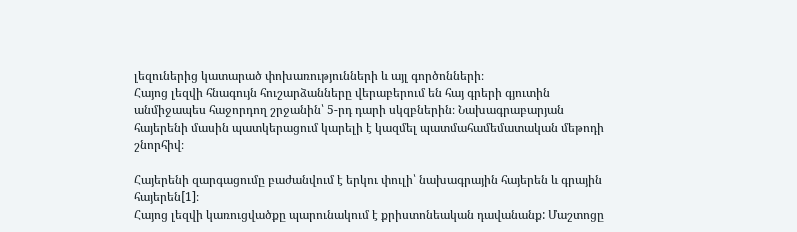լեզուներից կատարած փոխառությունների և այլ գործոնների։
Հայոց լեզվի հնագույն հուշարձանները վերաբերում են հայ գրերի գյուտին անմիջապես հաջորդող շրջանին՝ 5-րդ դարի սկզբներին։ Նախագրաբարյան հայերենի մասին պատկերացում կարելի է կազմել պատմահամեմատական մեթոդի շնորհիվ։

Հայերենի զարգացումը բաժանվում է երկու փուլի՝ նախագրային հայերեն և գրային հայերեն[1]։
Հայոց լեզվի կառուցվածքը պարունակում է քրիստոնեական դավանանք: Մաշտոցը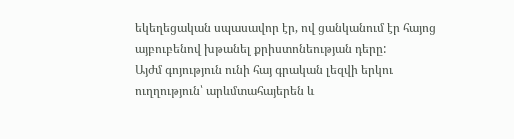եկեղեցական սպասավոր էր, ով ցանկանում էր հայոց այբուբենով խթանել քրիստոնեության դերը:
Այժմ գոյություն ունի հայ գրական լեզվի երկու ուղղություն՝ արևմտահայերեն և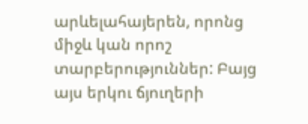արևելահայերեն, որոնց միջև կան որոշ տարբերություններ: Բայց այս երկու ճյուղերի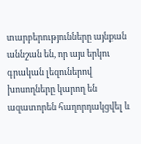տարբերությունները այնքան աննշան են, որ այս երկու գրական լեզուներով խոսողները կարող են ազատորեն հաղորդակցվել և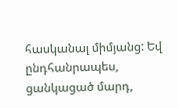հասկանալ միմյանց: Եվ ընդհանրապես, ցանկացած մարդ,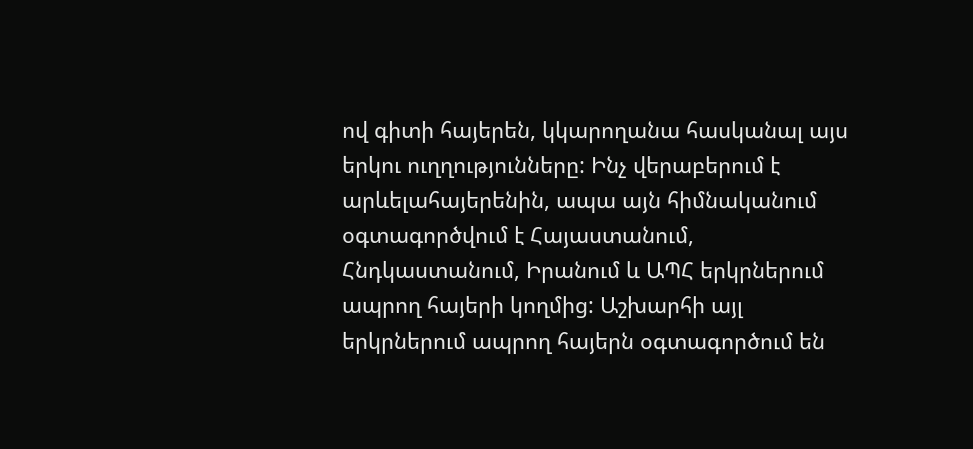ով գիտի հայերեն, կկարողանա հասկանալ այս երկու ուղղությունները: Ինչ վերաբերում է արևելահայերենին, ապա այն հիմնականում օգտագործվում է Հայաստանում, Հնդկաստանում, Իրանում և ԱՊՀ երկրներում ապրող հայերի կողմից: Աշխարհի այլ երկրներում ապրող հայերն օգտագործում են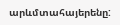արևմտահայերենը: